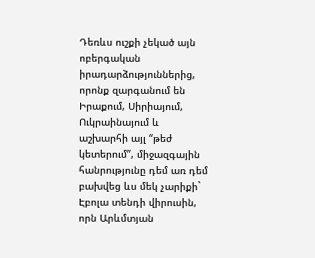Դեռևս ուշքի չեկած այն ոբերգական իրադարձություններից, որոնք զարգանում են Իրաքում, Սիրիայում, Ուկրաինայում և աշխարհի այլ “թեժ կետերում”, միջազգային հանրությունը դեմ առ դեմ բախվեց ևս մեկ չարիքի` Էբոլա տենդի վիրուսին, որն Արևմտյան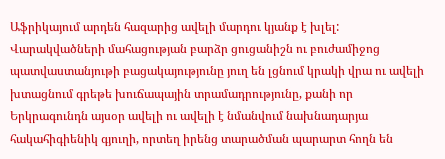Աֆրիկայում արդեն հազարից ավելի մարդու կյանք է խլել: Վարակվածների մահացության բարձր ցուցանիշն ու բուժամիջոց պատվաստանյութի բացակայությունը յուղ են լցնում կրակի վրա ու ավելի խտացնում գրեթե խուճապային տրամադրությունը, քանի որ Երկրագունդն այսօր ավելի ու ավելի է նմանվում նախնադարյա հակահիգիենիկ գյուղի, որտեղ իրենց տարածման պարարտ հողն են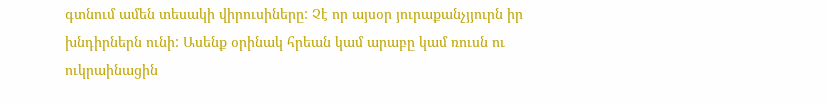գտնում ամեն տեսակի վիրուսիները: Չէ որ այսօր յուրաքանչյյուրն իր խնդիրներն ունի: Ասենք օրինակ հրեան կամ արաբը կամ ռուսն ու ուկրաինացին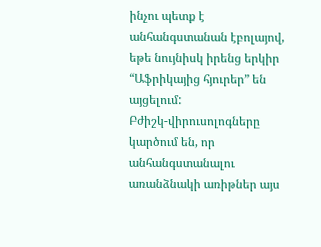ինչու պետք է անհանգստանան էբոլայով, եթե նույնիսկ իրենց երկիր “Աֆրիկայից հյուրեր” են այցելում:
Բժիշկ-վիրուսոլոգները կարծում են, որ անհանգստանալու առանձնակի առիթներ այս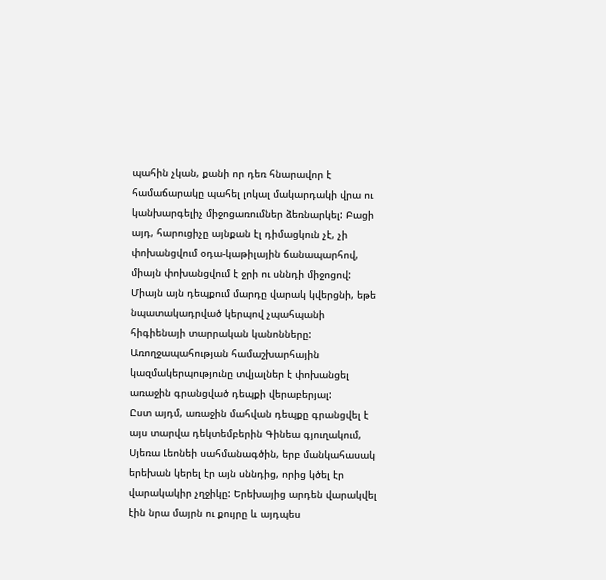պահին չկան, քանի որ դեռ հնարավոր է համաճարակը պահել լոկալ մակարդակի վրա ու կանխարգելիչ միջոցառումներ ձեռնարկել: Բացի այդ, հարուցիչը այնքան էլ դիմացկուն չէ, չի փոխանցվում օդա-կաթիլային ճանապարհով, միայն փոխանցվում է ջրի ու սննդի միջոցով: Միայն այն դեպքում մարդը վարակ կվերցնի, եթե նպատակադրված կերպով չպահպանի հիգիենայի տարրական կանոնները: Առողջապահության համաշխարհային կազմակերպությունը տվյալներ է փոխանցել առաջին գրանցված դեպքի վերաբերյալ:
Ըստ այդմ, առաջին մահվան դեպքը գրանցվել է այս տարվա դեկտեմբերին Գինեա գյուղակում, Սյեռա Լեոնեի սահմանագծին, երբ մանկահասակ երեխան կերել էր այն սննդից, որից կծել էր վարակակիր չղջիկը: Երեխայից արդեն վարակվել էին նրա մայրն ու քույրը և այդպես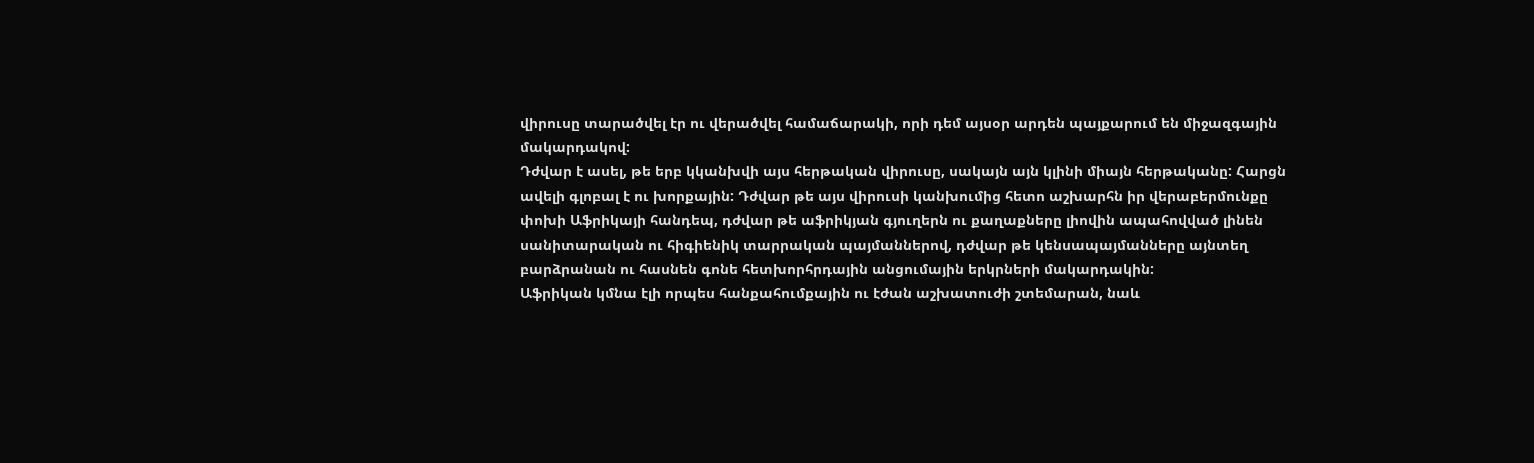վիրուսը տարածվել էր ու վերածվել համաճարակի, որի դեմ այսօր արդեն պայքարում են միջազգային մակարդակով:
Դժվար է ասել, թե երբ կկանխվի այս հերթական վիրուսը, սակայն այն կլինի միայն հերթականը: Հարցն ավելի գլոբալ է ու խորքային: Դժվար թե այս վիրուսի կանխումից հետո աշխարհն իր վերաբերմունքը փոխի Աֆրիկայի հանդեպ, դժվար թե աֆրիկյան գյուղերն ու քաղաքները լիովին ապահովված լինեն սանիտարական ու հիգիենիկ տարրական պայմաններով, դժվար թե կենսապայմանները այնտեղ բարձրանան ու հասնեն գոնե հետխորհրդային անցումային երկրների մակարդակին:
Աֆրիկան կմնա էլի որպես հանքահումքային ու էժան աշխատուժի շտեմարան, նաև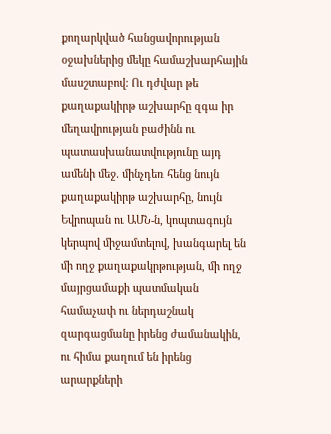քողարկված հանցավորության օջախներից մեկը համաշխարհային մասշտաբով: Ու դժվար թե քաղաքակիրթ աշխարհը զգա իր մեղավրության բաժինն ու պատասխանատվությունը այդ ամենի մեջ. մինչդեռ հենց նույն քաղաքակիրթ աշխարհը, նույն Եվրոպան ու ԱՄՆ-ն, կոպտագույն կերպով միջամտելով, խանգարել են մի ողջ քաղաքակրթության, մի ողջ մայրցամաքի պատմական համաչափ ու ներդաշնակ զարգացմանը իրենց ժամանակին, ու հիմա քաղում են իրենց արարքների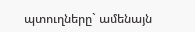պտուղները` ամենայն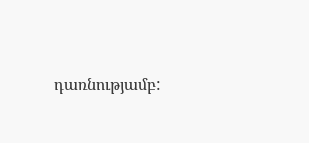դառնությամբ: